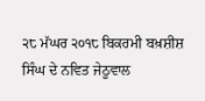੨੮ ਮੱਘਰ ੨੦੧੮ ਬਿਕਰਮੀ ਬਖ਼ਸ਼ੀਸ਼ ਸਿੰਘ ਦੇ ਨਵਿਤ ਜੇਠੂਵਾਲ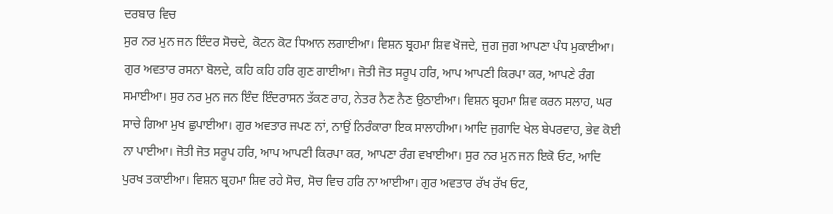ਦਰਬਾਰ ਵਿਚ
ਸੁਰ ਨਰ ਮੁਨ ਜਨ ਇੰਦਰ ਸੋਚਦੇ, ਕੋਟਨ ਕੋਟ ਧਿਆਨ ਲਗਾਈਆ। ਵਿਸ਼ਨ ਬ੍ਰਹਮਾ ਸ਼ਿਵ ਖੋਜਦੇ, ਜੁਗ ਜੁਗ ਆਪਣਾ ਪੰਧ ਮੁਕਾਈਆ। ਗੁਰ ਅਵਤਾਰ ਰਸਨਾ ਬੋਲਦੇ, ਕਹਿ ਕਹਿ ਹਰਿ ਗੁਣ ਗਾਈਆ। ਜੋਤੀ ਜੋਤ ਸਰੂਪ ਹਰਿ, ਆਪ ਆਪਣੀ ਕਿਰਪਾ ਕਰ, ਆਪਣੇ ਰੰਗ ਸਮਾਈਆ। ਸੁਰ ਨਰ ਮੁਨ ਜਨ ਇੰਦ ਇੰਦਰਾਸਨ ਤੱਕਣ ਰਾਹ, ਨੇਤਰ ਨੈਣ ਨੈਣ ਉਠਾਈਆ। ਵਿਸ਼ਨ ਬ੍ਰਹਮਾ ਸ਼ਿਵ ਕਰਨ ਸਲਾਹ, ਘਰ ਸਾਚੇ ਗਿਆ ਮੁਖ ਛੁਪਾਈਆ। ਗੁਰ ਅਵਤਾਰ ਜਪਣ ਨਾਂ, ਨਾਉਂ ਨਿਰੰਕਾਰਾ ਇਕ ਸਾਲਾਹੀਆ। ਆਦਿ ਜੁਗਾਦਿ ਖੇਲ ਬੇਪਰਵਾਹ, ਭੇਵ ਕੋਈ ਨਾ ਪਾਈਆ। ਜੋਤੀ ਜੋਤ ਸਰੂਪ ਹਰਿ, ਆਪ ਆਪਣੀ ਕਿਰਪਾ ਕਰ, ਆਪਣਾ ਰੰਗ ਵਖਾਈਆ। ਸੁਰ ਨਰ ਮੁਨ ਜਨ ਇਕੋ ਓਟ, ਆਦਿ ਪੁਰਖ ਤਕਾਈਆ। ਵਿਸ਼ਨ ਬ੍ਰਹਮਾ ਸ਼ਿਵ ਰਹੇ ਸੋਚ, ਸੋਚ ਵਿਚ ਹਰਿ ਨਾ ਆਈਆ। ਗੁਰ ਅਵਤਾਰ ਰੱਖ ਰੱਖ ਓਟ,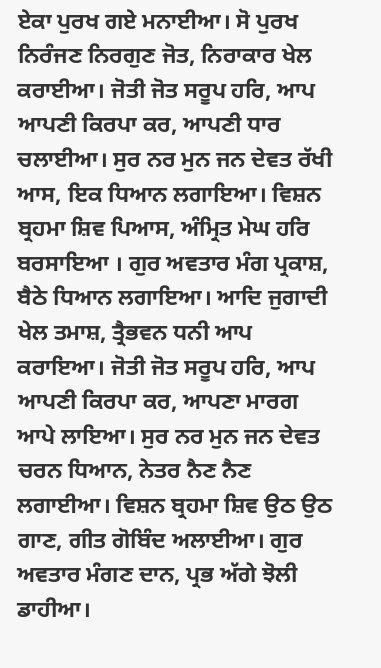ਏਕਾ ਪੁਰਖ ਗਏ ਮਨਾਈਆ। ਸੋ ਪੁਰਖ ਨਿਰੰਜਣ ਨਿਰਗੁਣ ਜੋਤ, ਨਿਰਾਕਾਰ ਖੇਲ ਕਰਾਈਆ। ਜੋਤੀ ਜੋਤ ਸਰੂਪ ਹਰਿ, ਆਪ ਆਪਣੀ ਕਿਰਪਾ ਕਰ, ਆਪਣੀ ਧਾਰ ਚਲਾਈਆ। ਸੁਰ ਨਰ ਮੁਨ ਜਨ ਦੇਵਤ ਰੱਖੀ ਆਸ, ਇਕ ਧਿਆਨ ਲਗਾਇਆ। ਵਿਸ਼ਨ ਬ੍ਰਹਮਾ ਸ਼ਿਵ ਪਿਆਸ, ਅੰਮ੍ਰਿਤ ਮੇਘ ਹਰਿ ਬਰਸਾਇਆ । ਗੁਰ ਅਵਤਾਰ ਮੰਗ ਪ੍ਰਕਾਸ਼, ਬੈਠੇ ਧਿਆਨ ਲਗਾਇਆ। ਆਦਿ ਜੁਗਾਦੀ ਖੇਲ ਤਮਾਸ਼, ਤ੍ਰੈਭਵਨ ਧਨੀ ਆਪ ਕਰਾਇਆ। ਜੋਤੀ ਜੋਤ ਸਰੂਪ ਹਰਿ, ਆਪ ਆਪਣੀ ਕਿਰਪਾ ਕਰ, ਆਪਣਾ ਮਾਰਗ ਆਪੇ ਲਾਇਆ। ਸੁਰ ਨਰ ਮੁਨ ਜਨ ਦੇਵਤ ਚਰਨ ਧਿਆਨ, ਨੇਤਰ ਨੈਣ ਨੈਣ ਲਗਾਈਆ। ਵਿਸ਼ਨ ਬ੍ਰਹਮਾ ਸ਼ਿਵ ਉਠ ਉਠ ਗਾਣ, ਗੀਤ ਗੋਬਿੰਦ ਅਲਾਈਆ। ਗੁਰ ਅਵਤਾਰ ਮੰਗਣ ਦਾਨ, ਪ੍ਰਭ ਅੱਗੇ ਝੋਲੀ ਡਾਹੀਆ।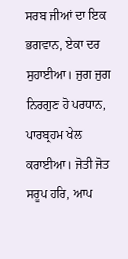ਸਰਬ ਜੀਆਂ ਦਾ ਇਕ ਭਗਵਾਨ, ਏਕਾ ਦਰ ਸੁਹਾਈਆ। ਜੁਗ ਜੁਗ ਨਿਰਗੁਣ ਹੋ ਪਰਧਾਨ, ਪਾਰਬ੍ਰਹਮ ਖੇਲ ਕਰਾਈਆ। ਜੋਤੀ ਜੋਤ ਸਰੂਪ ਹਰਿ, ਆਪ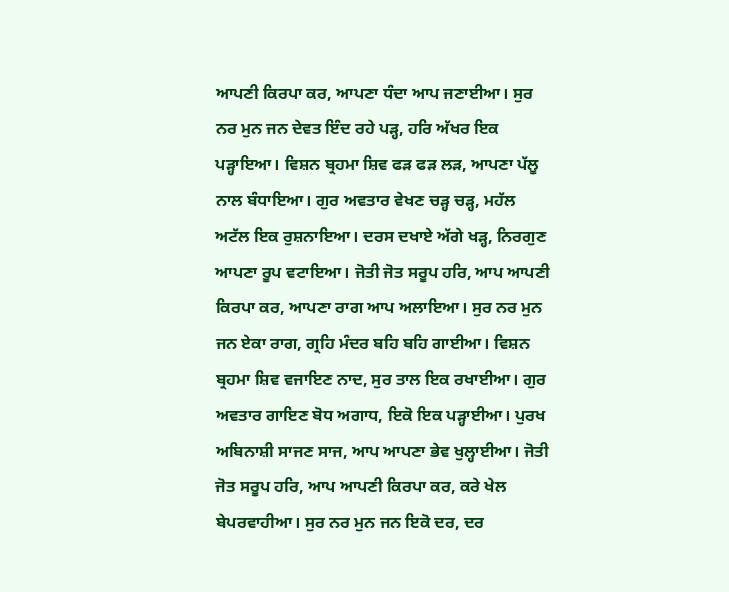ਆਪਣੀ ਕਿਰਪਾ ਕਰ, ਆਪਣਾ ਧੰਦਾ ਆਪ ਜਣਾਈਆ। ਸੁਰ ਨਰ ਮੁਨ ਜਨ ਦੇਵਤ ਇੰਦ ਰਹੇ ਪੜ੍ਹ, ਹਰਿ ਅੱਖਰ ਇਕ ਪੜ੍ਹਾਇਆ। ਵਿਸ਼ਨ ਬ੍ਰਹਮਾ ਸ਼ਿਵ ਫੜ ਫੜ ਲੜ, ਆਪਣਾ ਪੱਲੂ ਨਾਲ ਬੰਧਾਇਆ। ਗੁਰ ਅਵਤਾਰ ਵੇਖਣ ਚੜ੍ਹ ਚੜ੍ਹ, ਮਹੱਲ ਅਟੱਲ ਇਕ ਰੁਸ਼ਨਾਇਆ। ਦਰਸ ਦਖਾਏ ਅੱਗੇ ਖੜ੍ਹ, ਨਿਰਗੁਣ ਆਪਣਾ ਰੂਪ ਵਟਾਇਆ। ਜੋਤੀ ਜੋਤ ਸਰੂਪ ਹਰਿ, ਆਪ ਆਪਣੀ ਕਿਰਪਾ ਕਰ, ਆਪਣਾ ਰਾਗ ਆਪ ਅਲਾਇਆ। ਸੁਰ ਨਰ ਮੁਨ ਜਨ ਏਕਾ ਰਾਗ, ਗ੍ਰਹਿ ਮੰਦਰ ਬਹਿ ਬਹਿ ਗਾਈਆ। ਵਿਸ਼ਨ ਬ੍ਰਹਮਾ ਸ਼ਿਵ ਵਜਾਇਣ ਨਾਦ, ਸੁਰ ਤਾਲ ਇਕ ਰਖਾਈਆ। ਗੁਰ ਅਵਤਾਰ ਗਾਇਣ ਬੋਧ ਅਗਾਧ, ਇਕੋ ਇਕ ਪੜ੍ਹਾਈਆ। ਪੁਰਖ ਅਬਿਨਾਸ਼ੀ ਸਾਜਣ ਸਾਜ, ਆਪ ਆਪਣਾ ਭੇਵ ਖੁਲ੍ਹਾਈਆ। ਜੋਤੀ ਜੋਤ ਸਰੂਪ ਹਰਿ, ਆਪ ਆਪਣੀ ਕਿਰਪਾ ਕਰ, ਕਰੇ ਖੇਲ ਬੇਪਰਵਾਹੀਆ। ਸੁਰ ਨਰ ਮੁਨ ਜਨ ਇਕੋ ਦਰ, ਦਰ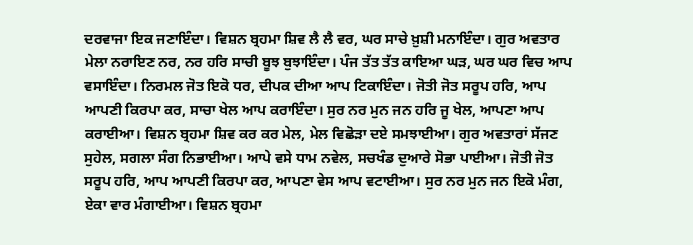ਦਰਵਾਜਾ ਇਕ ਜਣਾਇੰਦਾ। ਵਿਸ਼ਨ ਬ੍ਰਹਮਾ ਸ਼ਿਵ ਲੈ ਲੈ ਵਰ, ਘਰ ਸਾਚੇ ਖ਼ੁਸ਼ੀ ਮਨਾਇੰਦਾ। ਗੁਰ ਅਵਤਾਰ ਮੇਲਾ ਨਰਾਇਣ ਨਰ, ਨਰ ਹਰਿ ਸਾਚੀ ਬੂਝ ਬੁਝਾਇੰਦਾ। ਪੰਜ ਤੱਤ ਤੱਤ ਕਾਇਆ ਘੜ, ਘਰ ਘਰ ਵਿਚ ਆਪ ਵਸਾਇੰਦਾ। ਨਿਰਮਲ ਜੋਤ ਇਕੋ ਧਰ, ਦੀਪਕ ਦੀਆ ਆਪ ਟਿਕਾਇੰਦਾ। ਜੋਤੀ ਜੋਤ ਸਰੂਪ ਹਰਿ, ਆਪ ਆਪਣੀ ਕਿਰਪਾ ਕਰ, ਸਾਚਾ ਖੇਲ ਆਪ ਕਰਾਇੰਦਾ। ਸੁਰ ਨਰ ਮੁਨ ਜਨ ਹਰਿ ਜੂ ਖੇਲ, ਆਪਣਾ ਆਪ ਕਰਾਈਆ। ਵਿਸ਼ਨ ਬ੍ਰਹਮਾ ਸ਼ਿਵ ਕਰ ਕਰ ਮੇਲ, ਮੇਲ ਵਿਛੋੜਾ ਦਏ ਸਮਝਾਈਆ। ਗੁਰ ਅਵਤਾਰਾਂ ਸੱਜਣ ਸੁਹੇਲ, ਸਗਲਾ ਸੰਗ ਨਿਭਾਈਆ। ਆਪੇ ਵਸੇ ਧਾਮ ਨਵੇਲ, ਸਚਖੰਡ ਦੁਆਰੇ ਸੋਭਾ ਪਾਈਆ। ਜੋਤੀ ਜੋਤ ਸਰੂਪ ਹਰਿ, ਆਪ ਆਪਣੀ ਕਿਰਪਾ ਕਰ, ਆਪਣਾ ਵੇਸ ਆਪ ਵਟਾਈਆ। ਸੁਰ ਨਰ ਮੁਨ ਜਨ ਇਕੋ ਮੰਗ, ਏਕਾ ਵਾਰ ਮੰਗਾਈਆ। ਵਿਸ਼ਨ ਬ੍ਰਹਮਾ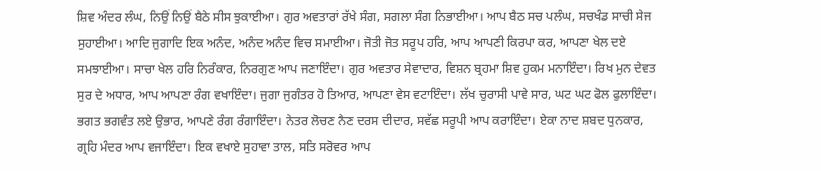ਸ਼ਿਵ ਅੰਦਰ ਲੰਘ, ਨਿਉਂ ਨਿਉਂ ਬੈਠੇ ਸੀਸ ਝੁਕਾਈਆ। ਗੁਰ ਅਵਤਾਰਾਂ ਰੱਖੇ ਸੰਗ, ਸਗਲਾ ਸੰਗ ਨਿਭਾਈਆ। ਆਪ ਬੈਠ ਸਚ ਪਲੰਘ, ਸਚਖੰਡ ਸਾਚੀ ਸੇਜ ਸੁਹਾਈਆ। ਆਦਿ ਜੁਗਾਦਿ ਇਕ ਅਨੰਦ, ਅਨੰਦ ਅਨੰਦ ਵਿਚ ਸਮਾਈਆ। ਜੋਤੀ ਜੋਤ ਸਰੂਪ ਹਰਿ, ਆਪ ਆਪਣੀ ਕਿਰਪਾ ਕਰ, ਆਪਣਾ ਖੇਲ ਦਏ ਸਮਝਾਈਆ। ਸਾਚਾ ਖੇਲ ਹਰਿ ਨਿਰੰਕਾਰ, ਨਿਰਗੁਣ ਆਪ ਜਣਾਇੰਦਾ। ਗੁਰ ਅਵਤਾਰ ਸੇਵਾਦਾਰ, ਵਿਸ਼ਨ ਬ੍ਰਹਮਾ ਸ਼ਿਵ ਹੁਕਮ ਮਨਾਇੰਦਾ। ਰਿਖ ਮੁਨ ਦੇਵਤ ਸੁਰ ਦੇ ਅਧਾਰ, ਆਪ ਆਪਣਾ ਰੰਗ ਵਖਾਇੰਦਾ। ਜੁਗਾ ਜੁਗੰਤਰ ਹੋ ਤਿਆਰ, ਆਪਣਾ ਵੇਸ ਵਟਾਇੰਦਾ। ਲੱਖ ਚੁਰਾਸੀ ਪਾਵੇ ਸਾਰ, ਘਟ ਘਟ ਫੋਲ ਫੁਲਾਇੰਦਾ। ਭਗਤ ਭਗਵੰਤ ਲਏ ਉਭਾਰ, ਆਪਣੇ ਰੰਗ ਰੰਗਾਇੰਦਾ। ਨੇਤਰ ਲੋਚਣ ਨੈਣ ਦਰਸ ਦੀਦਾਰ, ਸਵੱਛ ਸਰੂਪੀ ਆਪ ਕਰਾਇੰਦਾ। ਏਕਾ ਨਾਦ ਸ਼ਬਦ ਧੁਨਕਾਰ, ਗ੍ਰਹਿ ਮੰਦਰ ਆਪ ਵਜਾਇੰਦਾ। ਇਕ ਵਖਾਏ ਸੁਹਾਵਾ ਤਾਲ, ਸਤਿ ਸਰੋਵਰ ਆਪ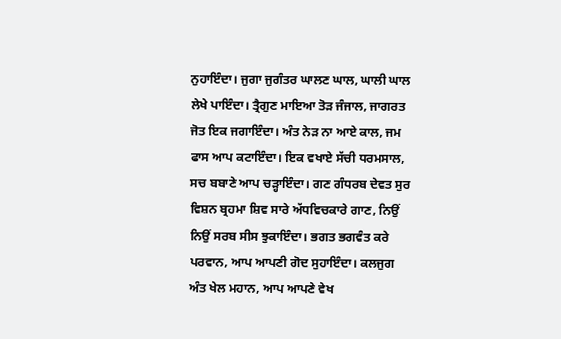ਨੁਹਾਇੰਦਾ। ਜੁਗਾ ਜੁਗੰਤਰ ਘਾਲਣ ਘਾਲ, ਘਾਲੀ ਘਾਲ ਲੇਖੇ ਪਾਇੰਦਾ। ਤ੍ਰੈਗੁਣ ਮਾਇਆ ਤੋੜ ਜੰਜਾਲ, ਜਾਗਰਤ ਜੋਤ ਇਕ ਜਗਾਇੰਦਾ। ਅੰਤ ਨੇੜ ਨਾ ਆਏ ਕਾਲ, ਜਮ ਫਾਸ ਆਪ ਕਟਾਇੰਦਾ। ਇਕ ਵਖਾਏ ਸੱਚੀ ਧਰਮਸਾਲ, ਸਚ ਬਬਾਣੇ ਆਪ ਚੜ੍ਹਾਇੰਦਾ। ਗਣ ਗੰਧਰਬ ਦੇਵਤ ਸੁਰ ਵਿਸ਼ਨ ਬ੍ਰਹਮਾ ਸ਼ਿਵ ਸਾਰੇ ਅੱਧਵਿਚਕਾਰੇ ਗਾਣ, ਨਿਉਂ ਨਿਉਂ ਸਰਬ ਸੀਸ ਝੁਕਾਇੰਦਾ। ਭਗਤ ਭਗਵੰਤ ਕਰੇ ਪਰਵਾਨ, ਆਪ ਆਪਣੀ ਗੋਦ ਸੁਹਾਇੰਦਾ। ਕਲਜੁਗ ਅੰਤ ਖੇਲ ਮਹਾਨ, ਆਪ ਆਪਣੇ ਵੇਖ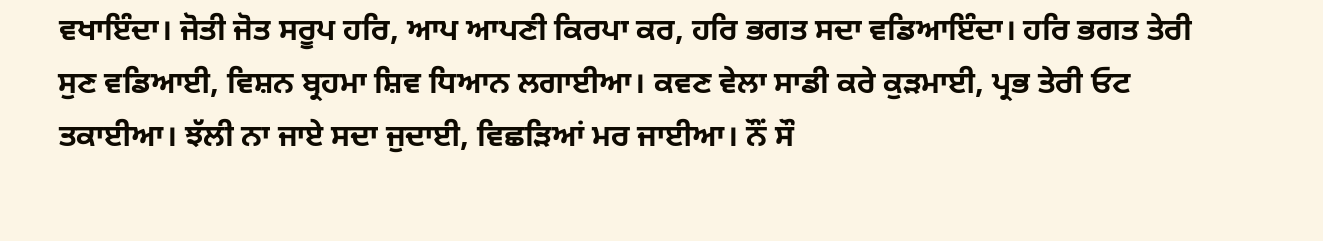ਵਖਾਇੰਦਾ। ਜੋਤੀ ਜੋਤ ਸਰੂਪ ਹਰਿ, ਆਪ ਆਪਣੀ ਕਿਰਪਾ ਕਰ, ਹਰਿ ਭਗਤ ਸਦਾ ਵਡਿਆਇੰਦਾ। ਹਰਿ ਭਗਤ ਤੇਰੀ ਸੁਣ ਵਡਿਆਈ, ਵਿਸ਼ਨ ਬ੍ਰਹਮਾ ਸ਼ਿਵ ਧਿਆਨ ਲਗਾਈਆ। ਕਵਣ ਵੇਲਾ ਸਾਡੀ ਕਰੇ ਕੁੜਮਾਈ, ਪ੍ਰਭ ਤੇਰੀ ਓਟ ਤਕਾਈਆ। ਝੱਲੀ ਨਾ ਜਾਏ ਸਦਾ ਜੁਦਾਈ, ਵਿਛੜਿਆਂ ਮਰ ਜਾਈਆ। ਨੌਂ ਸੌ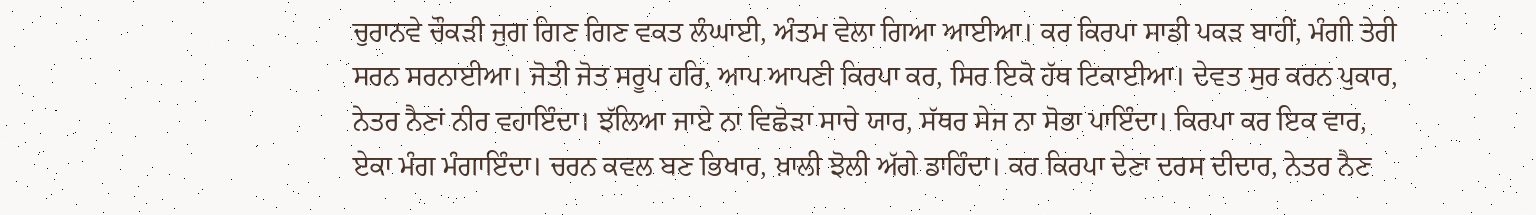ਚੁਰਾਨਵੇ ਚੌਕੜੀ ਜੁਗ ਗਿਣ ਗਿਣ ਵਕਤ ਲੰਘਾਈ, ਅੰਤਮ ਵੇਲਾ ਗਿਆ ਆਈਆ। ਕਰ ਕਿਰਪਾ ਸਾਡੀ ਪਕੜ ਬਾਹੀਂ, ਮੰਗੀ ਤੇਰੀ ਸਰਨ ਸਰਨਾਈਆ। ਜੋਤੀ ਜੋਤ ਸਰੂਪ ਹਰਿ, ਆਪ ਆਪਣੀ ਕਿਰਪਾ ਕਰ, ਸਿਰ ਇਕੋ ਹੱਥ ਟਿਕਾਈਆ। ਦੇਵਤ ਸੁਰ ਕਰਨ ਪੁਕਾਰ, ਨੇਤਰ ਨੈਣਾਂ ਨੀਰ ਵਹਾਇੰਦਾ। ਝੱਲਿਆ ਜਾਏ ਨਾ ਵਿਛੋੜਾ ਸਾਚੇ ਯਾਰ, ਸੱਥਰ ਸੇਜ ਨਾ ਸੋਭਾ ਪਾਇੰਦਾ। ਕਿਰਪਾ ਕਰ ਇਕ ਵਾਰ, ਏਕਾ ਮੰਗ ਮੰਗਾਇੰਦਾ। ਚਰਨ ਕਵਲ ਬਣ ਭਿਖਾਰ, ਖ਼ਾਲੀ ਝੋਲੀ ਅੱਗੇ ਡਾਹਿੰਦਾ। ਕਰ ਕਿਰਪਾ ਦੇਣਾ ਦਰਸ ਦੀਦਾਰ, ਨੇਤਰ ਨੈਣ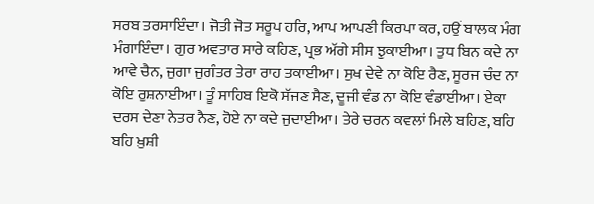ਸਰਬ ਤਰਸਾਇੰਦਾ। ਜੋਤੀ ਜੋਤ ਸਰੂਪ ਹਰਿ, ਆਪ ਆਪਣੀ ਕਿਰਪਾ ਕਰ, ਹਉਂ ਬਾਲਕ ਮੰਗ ਮੰਗਾਇੰਦਾ। ਗੁਰ ਅਵਤਾਰ ਸਾਰੇ ਕਹਿਣ, ਪ੍ਰਭ ਅੱਗੇ ਸੀਸ ਝੁਕਾਈਆ। ਤੁਧ ਬਿਨ ਕਦੇ ਨਾ ਆਵੇ ਚੈਨ, ਜੁਗਾ ਜੁਗੰਤਰ ਤੇਰਾ ਰਾਹ ਤਕਾਈਆ। ਸੁਖ ਦੇਵੇ ਨਾ ਕੋਇ ਰੈਣ, ਸੂਰਜ ਚੰਦ ਨਾ ਕੋਇ ਰੁਸ਼ਨਾਈਆ। ਤੂੰ ਸਾਹਿਬ ਇਕੋ ਸੱਜਣ ਸੈਣ, ਦੂਜੀ ਵੰਡ ਨਾ ਕੋਇ ਵੰਡਾਈਆ। ਏਕਾ ਦਰਸ ਦੇਣਾ ਨੇਤਰ ਨੈਣ, ਹੋਏ ਨਾ ਕਦੇ ਜੁਦਾਈਆ। ਤੇਰੇ ਚਰਨ ਕਵਲਾਂ ਮਿਲੇ ਬਹਿਣ, ਬਹਿ ਬਹਿ ਖ਼ੁਸ਼ੀ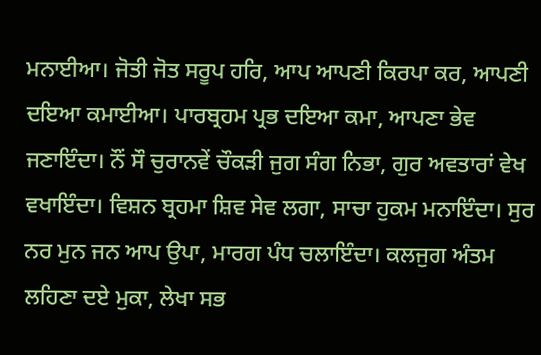ਮਨਾਈਆ। ਜੋਤੀ ਜੋਤ ਸਰੂਪ ਹਰਿ, ਆਪ ਆਪਣੀ ਕਿਰਪਾ ਕਰ, ਆਪਣੀ ਦਇਆ ਕਮਾਈਆ। ਪਾਰਬ੍ਰਹਮ ਪ੍ਰਭ ਦਇਆ ਕਮਾ, ਆਪਣਾ ਭੇਵ ਜਣਾਇੰਦਾ। ਨੌਂ ਸੌ ਚੁਰਾਨਵੇਂ ਚੌਕੜੀ ਜੁਗ ਸੰਗ ਨਿਭਾ, ਗੁਰ ਅਵਤਾਰਾਂ ਵੇਖ ਵਖਾਇੰਦਾ। ਵਿਸ਼ਨ ਬ੍ਰਹਮਾ ਸ਼ਿਵ ਸੇਵ ਲਗਾ, ਸਾਚਾ ਹੁਕਮ ਮਨਾਇੰਦਾ। ਸੁਰ ਨਰ ਮੁਨ ਜਨ ਆਪ ਉਪਾ, ਮਾਰਗ ਪੰਧ ਚਲਾਇੰਦਾ। ਕਲਜੁਗ ਅੰਤਮ ਲਹਿਣਾ ਦਏ ਮੁਕਾ, ਲੇਖਾ ਸਭ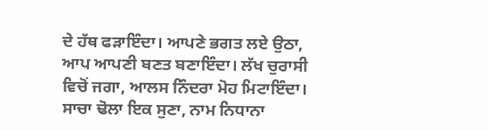ਦੇ ਹੱਥ ਫੜਾਇੰਦਾ। ਆਪਣੇ ਭਗਤ ਲਏ ਉਠਾ, ਆਪ ਆਪਣੀ ਬਣਤ ਬਣਾਇੰਦਾ। ਲੱਖ ਚੁਰਾਸੀ ਵਿਚੋਂ ਜਗਾ, ਆਲਸ ਨਿੰਦਰਾ ਮੋਹ ਮਿਟਾਇੰਦਾ। ਸਾਚਾ ਢੋਲਾ ਇਕ ਸੁਣਾ, ਨਾਮ ਨਿਧਾਨਾ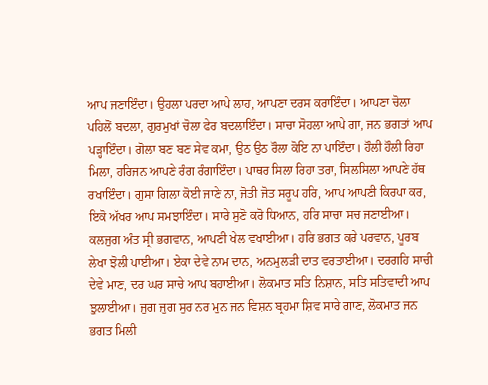ਆਪ ਜਣਾਇੰਦਾ। ਉਹਲਾ ਪਰਦਾ ਆਪੇ ਲਾਹ, ਆਪਣਾ ਦਰਸ ਕਰਾਇੰਦਾ। ਆਪਣਾ ਚੋਲਾ ਪਹਿਲੋਂ ਬਦਲਾ, ਗੁਰਮੁਖਾਂ ਚੋਲਾ ਫੇਰ ਬਦਲਾਇੰਦਾ। ਸਾਚਾ ਸੋਹਲਾ ਆਪੇ ਗਾ, ਜਨ ਭਗਤਾਂ ਆਪ ਪੜ੍ਹਾਇੰਦਾ। ਗੋਲਾ ਬਣ ਬਣ ਸੇਵ ਕਮਾ, ਉਠ ਉਠ ਰੌਲਾ ਕੋਇ ਨਾ ਪਾਇੰਦਾ। ਹੌਲੀ ਹੌਲੀ ਰਿਹਾ ਮਿਲਾ, ਹਰਿਜਨ ਆਪਣੇ ਰੰਗ ਰੰਗਾਇੰਦਾ। ਪਾਥਰ ਸਿਲਾ ਰਿਹਾ ਤਰਾ, ਸਿਲਸਿਲਾ ਆਪਣੇ ਹੱਥ ਰਖਾਇੰਦਾ। ਗੁਸਾ ਗਿਲਾ ਕੋਈ ਜਾਣੇ ਨਾ, ਜੋਤੀ ਜੋਤ ਸਰੂਪ ਹਰਿ, ਆਪ ਆਪਣੀ ਕਿਰਪਾ ਕਰ, ਇਕੋ ਅੱਖਰ ਆਪ ਸਮਝਾਇੰਦਾ। ਸਾਰੇ ਸੁਣੋ ਕਰੋ ਧਿਆਨ, ਹਰਿ ਸਾਚਾ ਸਚ ਜਣਾਈਆ। ਕਲਜੁਗ ਅੰਤ ਸ੍ਰੀ ਭਗਵਾਨ, ਆਪਣੀ ਖੇਲ ਵਖਾਈਆ। ਹਰਿ ਭਗਤ ਕਰੇ ਪਰਵਾਨ, ਪੂਰਬ ਲੇਖਾ ਝੋਲੀ ਪਾਈਆ। ਏਕਾ ਦੇਵੇ ਨਾਮ ਦਾਨ, ਅਨਮੁਲੜੀ ਦਾਤ ਵਰਤਾਈਆ। ਦਰਗਹਿ ਸਾਚੀ ਦੇਵੇ ਮਾਣ, ਦਰ ਘਰ ਸਾਚੇ ਆਪ ਬਹਾਈਆ। ਲੋਕਮਾਤ ਸਤਿ ਨਿਸ਼ਾਨ, ਸਤਿ ਸਤਿਵਾਦੀ ਆਪ ਝੁਲਾਈਆ। ਜੁਗ ਜੁਗ ਸੁਰ ਨਰ ਮੁਨ ਜਨ ਵਿਸ਼ਨ ਬ੍ਰਹਮਾ ਸ਼ਿਵ ਸਾਰੇ ਗਾਣ, ਲੋਕਮਾਤ ਜਨ ਭਗਤ ਮਿਲੀ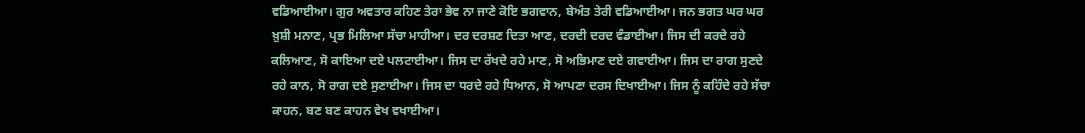ਵਡਿਆਈਆ। ਗੁਰ ਅਵਤਾਰ ਕਹਿਣ ਤੇਰਾ ਭੇਵ ਨਾ ਜਾਣੇ ਕੋਇ ਭਗਵਾਨ, ਬੇਅੰਤ ਤੇਰੀ ਵਡਿਆਈਆ। ਜਨ ਭਗਤ ਘਰ ਘਰ ਖ਼ੁਸ਼ੀ ਮਨਾਣ, ਪ੍ਰਭ ਮਿਲਿਆ ਸੱਚਾ ਮਾਹੀਆ। ਦਰ ਦਰਸ਼ਣ ਦਿਤਾ ਆਣ, ਦਰਦੀ ਦਰਦ ਵੰਡਾਈਆ। ਜਿਸ ਦੀ ਕਰਦੇ ਰਹੇ ਕਲਿਆਣ, ਸੋ ਕਾਇਆ ਦਏ ਪਲਟਾਈਆ। ਜਿਸ ਦਾ ਰੱਖਦੇ ਰਹੇ ਮਾਣ, ਸੋ ਅਭਿਮਾਣ ਦਏ ਗਵਾਈਆ। ਜਿਸ ਦਾ ਰਾਗ ਸੁਣਦੇ ਰਹੇ ਕਾਨ, ਸੋ ਰਾਗ ਦਏ ਸੁਣਾਈਆ। ਜਿਸ ਦਾ ਧਰਦੇ ਰਹੇ ਧਿਆਨ, ਸੋ ਆਪਣਾ ਦਰਸ ਦਿਖਾਈਆ। ਜਿਸ ਨੂੰ ਕਹਿੰਦੇ ਰਹੇ ਸੱਚਾ ਕਾਹਨ, ਬਣ ਬਣ ਕਾਹਨ ਵੇਖ ਵਖਾਈਆ।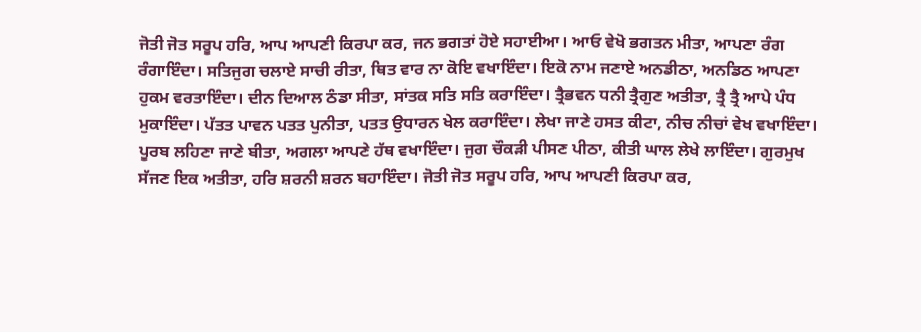ਜੋਤੀ ਜੋਤ ਸਰੂਪ ਹਰਿ, ਆਪ ਆਪਣੀ ਕਿਰਪਾ ਕਰ, ਜਨ ਭਗਤਾਂ ਹੋਏ ਸਹਾਈਆ। ਆਓ ਵੇਖੋ ਭਗਤਨ ਮੀਤਾ, ਆਪਣਾ ਰੰਗ ਰੰਗਾਇੰਦਾ। ਸਤਿਜੁਗ ਚਲਾਏ ਸਾਚੀ ਰੀਤਾ, ਥਿਤ ਵਾਰ ਨਾ ਕੋਇ ਵਖਾਇੰਦਾ। ਇਕੋ ਨਾਮ ਜਣਾਏ ਅਨਡੀਠਾ, ਅਨਡਿਠ ਆਪਣਾ ਹੁਕਮ ਵਰਤਾਇੰਦਾ। ਦੀਨ ਦਿਆਲ ਠੰਡਾ ਸੀਤਾ, ਸਾਂਤਕ ਸਤਿ ਸਤਿ ਕਰਾਇੰਦਾ। ਤ੍ਰੈਭਵਨ ਧਨੀ ਤ੍ਰੈਗੁਣ ਅਤੀਤਾ, ਤ੍ਰੈ ਤ੍ਰੈ ਆਪੇ ਪੰਧ ਮੁਕਾਇੰਦਾ। ਪੱਤਤ ਪਾਵਨ ਪਤਤ ਪੁਨੀਤਾ, ਪਤਤ ਉਧਾਰਨ ਖੇਲ ਕਰਾਇੰਦਾ। ਲੇਖਾ ਜਾਣੇ ਹਸਤ ਕੀਟਾ, ਨੀਚ ਨੀਚਾਂ ਵੇਖ ਵਖਾਇੰਦਾ। ਪੂਰਬ ਲਹਿਣਾ ਜਾਣੇ ਬੀਤਾ, ਅਗਲਾ ਆਪਣੇ ਹੱਥ ਵਖਾਇੰਦਾ। ਜੁਗ ਚੌਕੜੀ ਪੀਸਣ ਪੀਠਾ, ਕੀਤੀ ਘਾਲ ਲੇਖੇ ਲਾਇੰਦਾ। ਗੁਰਮੁਖ ਸੱਜਣ ਇਕ ਅਤੀਤਾ, ਹਰਿ ਸ਼ਰਨੀ ਸ਼ਰਨ ਬਹਾਇੰਦਾ। ਜੋਤੀ ਜੋਤ ਸਰੂਪ ਹਰਿ, ਆਪ ਆਪਣੀ ਕਿਰਪਾ ਕਰ,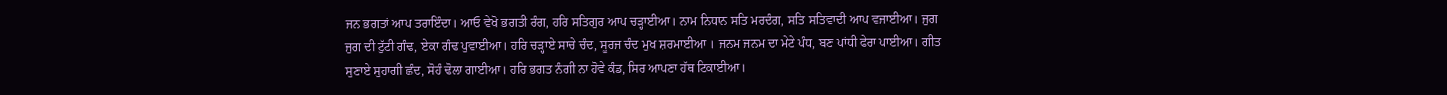ਜਨ ਭਗਤਾਂ ਆਪ ਤਰਾਇੰਦਾ। ਆਓ ਵੇਖੋ ਭਗਤੀ ਰੰਗ, ਹਰਿ ਸਤਿਗੁਰ ਆਪ ਚੜ੍ਹਾਈਆ। ਨਾਮ ਨਿਧਾਨ ਸਤਿ ਮਰਦੰਗ, ਸਤਿ ਸਤਿਵਾਦੀ ਆਪ ਵਜਾਈਆ। ਜੁਗ ਜੁਗ ਦੀ ਟੁੱਟੀ ਗੰਢ, ਏਕਾ ਗੰਢ ਪੁਵਾਈਆ। ਹਰਿ ਚੜ੍ਹਾਏ ਸਾਚੇ ਚੰਦ, ਸੂਰਜ ਚੰਦ ਮੁਖ ਸ਼ਰਮਾਈਆ । ਜਨਮ ਜਨਮ ਦਾ ਮੇਟੇ ਪੰਧ, ਬਣ ਪਾਂਧੀ ਫੇਰਾ ਪਾਈਆ। ਗੀਤ ਸੁਣਾਏ ਸੁਹਾਗੀ ਛੰਦ, ਸੋਹੰ ਢੋਲਾ ਗਾਈਆ। ਹਰਿ ਭਗਤ ਨੰਗੀ ਨਾ ਹੋਵੇ ਕੰਡ, ਸਿਰ ਆਪਣਾ ਹੱਥ ਟਿਕਾਈਆ।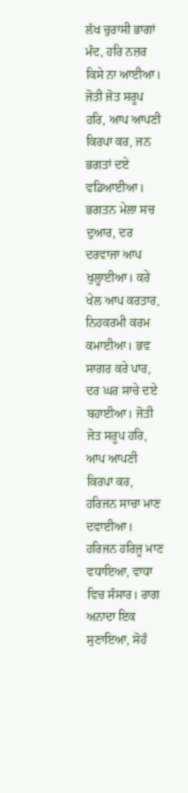ਲੱਖ ਚੁਰਾਸੀ ਭਾਗਾਂ ਮੰਦ, ਹਰਿ ਨਜ਼ਰ ਕਿਸੇ ਨਾ ਆਈਆ। ਜੋਤੀ ਜੋਤ ਸਰੂਪ ਹਰਿ, ਆਪ ਆਪਣੀ ਕਿਰਪਾ ਕਰ, ਜਨ ਭਗਤਾਂ ਦਏ ਵਡਿਆਈਆ। ਭਗਤਨ ਮੇਲਾ ਸਚ ਦੁਆਰ, ਦਰ ਦਰਵਾਜਾ ਆਪ ਖੁਲ੍ਹਾਈਆ। ਕਰੇ ਖੇਲ ਆਪ ਕਰਤਾਰ, ਨਿਹਕਰਮੀ ਕਰਮ ਕਮਾਈਆ। ਭਵ ਸਾਗਰ ਕਰੇ ਪਾਰ, ਦਰ ਘਰ ਸਾਚੇ ਦਏ ਬਹਾਈਆ। ਜੋਤੀ ਜੋਤ ਸਰੂਪ ਹਰਿ, ਆਪ ਆਪਣੀ ਕਿਰਪਾ ਕਰ, ਹਰਿਜਨ ਸਾਚਾ ਮਾਣ ਦਵਾਈਆ। ਹਰਿਜਨ ਹਰਿਜੂ ਮਾਣ ਵਧਾਇਆ, ਵਾਧਾ ਵਿਚ ਸੰਸਾਰ। ਰਾਗ ਅਨਾਦਾ ਇਕ ਸੁਣਾਇਆ, ਸੋਹੰ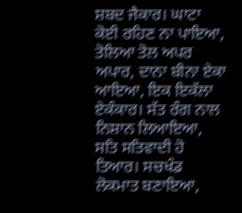ਸ਼ਬਦ ਜੈਕਾਰ। ਘਾਟਾ ਕੋਈ ਰਹਿਣ ਨਾ ਪਾਇਆ, ਤੋਲਿਆ ਤੋਲ ਅਪਰ ਅਪਾਰ, ਦਾਨਾ ਬੀਨਾ ਏਕਾ ਆਇਆ, ਇਕ ਇਕੱਲਾ ਏਕੰਕਾਰ। ਸੱਤ ਰੰਗ ਨਾਲ ਨਿਸ਼ਾਨ ਲਿਆਇਆ, ਸਤਿ ਸਤਿਵਾਦੀ ਹੋ ਤਿਆਰ। ਸਚਖੰਡ ਲੋਕਮਾਤ ਬਣਾਇਆ,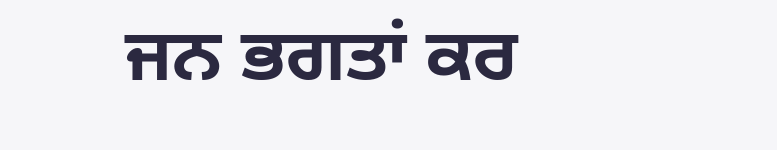ਜਨ ਭਗਤਾਂ ਕਰ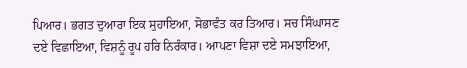ਪਿਆਰ। ਭਗਤ ਦੁਆਰਾ ਇਕ ਸੁਹਾਇਆ, ਸੋਭਾਵੰਤ ਕਰ ਤਿਆਰ। ਸਚ ਸਿੰਘਾਸਣ ਦਏ ਵਿਛਾਇਆ, ਵਿਸ਼ਨੂੰ ਰੂਪ ਹਰਿ ਨਿਰੰਕਾਰ। ਆਪਣਾ ਵਿਸ਼ਾ ਦਏ ਸਮਝਾਇਆ,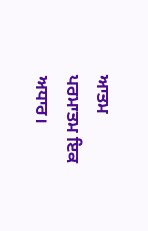ਆਤਮ ਪਰਮਾਤਮ ਇਕ ਅਧਾਰ।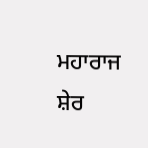ਮਹਾਰਾਜ ਸ਼ੇਰ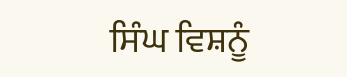ਸਿੰਘ ਵਿਸ਼ਨੂੰ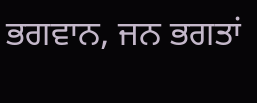ਭਗਵਾਨ, ਜਨ ਭਗਤਾਂ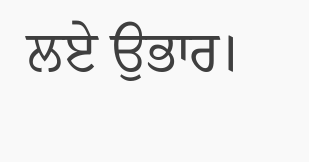ਲਏ ਉਭਾਰ।